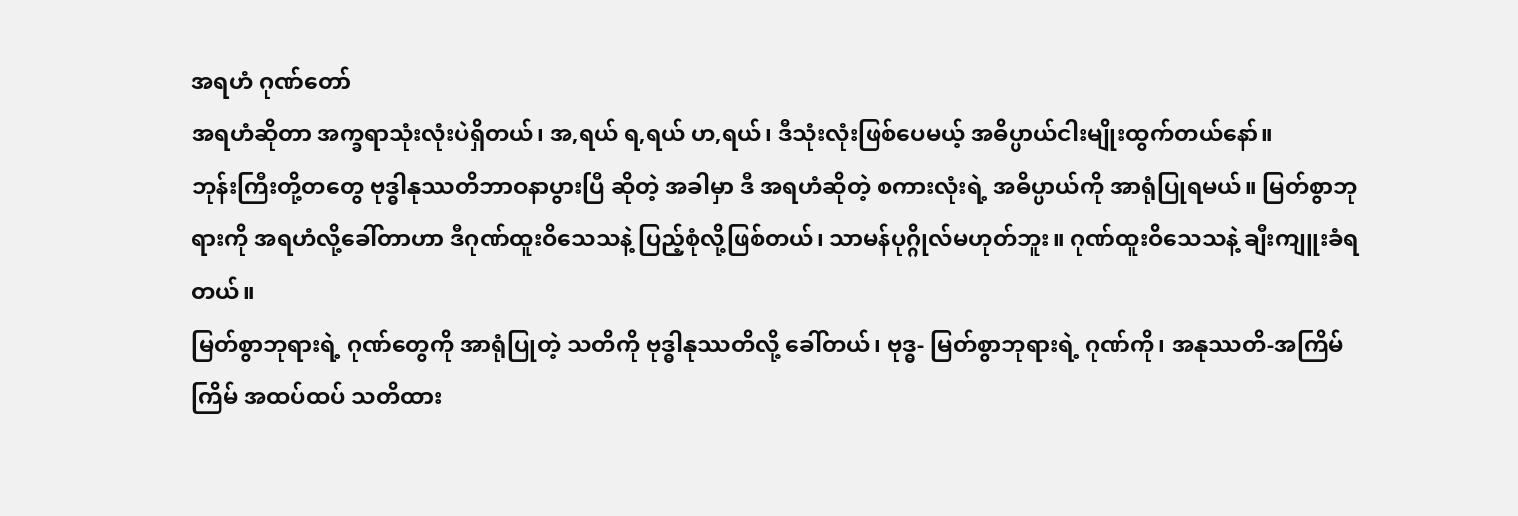အရဟံ ဂုဏ်တော်
အရဟံဆိုတာ အက္ခရာသုံးလုံးပဲရှိတယ်၊ အ,ရယ် ရ,ရယ် ဟ,ရယ်၊ ဒီသုံးလုံးဖြစ်ပေမယ့် အဓိပ္ပာယ်ငါးမျိုးထွက်တယ်နော်။
ဘုန်းကြီးတို့တတွေ ဗုဒ္ဓါနုဿတိဘာဝနာပွားပြီ ဆိုတဲ့ အခါမှာ ဒီ အရဟံဆိုတဲ့ စကားလုံးရဲ့ အဓိပ္ပာယ်ကို အာရုံပြုရမယ်။ မြတ်စွာဘုရားကို အရဟံလို့ခေါ်တာဟာ ဒီဂုဏ်ထူးဝိသေသနဲ့ ပြည့်စုံလို့ဖြစ်တယ်၊ သာမန်ပုဂ္ဂိုလ်မဟုတ်ဘူး။ ဂုဏ်ထူးဝိသေသနဲ့ ချီးကျူးခံရတယ်။
မြတ်စွာဘုရားရဲ့ ဂုဏ်တွေကို အာရုံပြုတဲ့ သတိကို ဗုဒ္ဓါနုဿတိလို့ ခေါ်တယ်၊ ဗုဒ္ဓ- မြတ်စွာဘုရားရဲ့ ဂုဏ်ကို၊ အနုဿတိ-အကြိမ်ကြိမ် အထပ်ထပ် သတိထား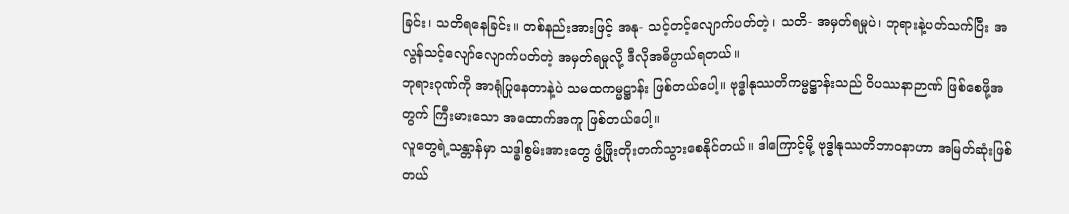ခြင်း၊ သတိရနေခြင်း။ တစ်နည်းအားဖြင့် အနု- သင့်တင့်လျောက်ပတ်တဲ့၊ သတိ- အမှတ်ရမှုပဲ၊ ဘုရားနဲ့ပတ်သက်ပြီး အလွန်သင့်လျော်လျောက်ပတ်တဲ့ အမှတ်ရမှုလို့ ဒီလိုအဓိပ္ပာယ်ရတယ်။
ဘုရားဂုဏ်ကို အာရုံပြုနေတာနဲ့ပဲ သမထကမ္မဋ္ဌာန်း ဖြစ်တယ်ပေါ့။ ဗုဒ္ဓါနုဿတိကမ္မဋ္ဌာန်းသည် ဝိပဿနာဉာဏ် ဖြစ်စေဖို့အတွက် ကြီးမားသော အထောက်အကူ ဖြစ်တယ်ပေါ့။
လူတွေရဲ့သန္တာန်မှာ သဒ္ဓါစွမ်းအားတွေ ဖွံ့ဖြိုးတိုးတက်သွားစေနိုင်တယ်။ ဒါကြောင့်မို့ ဗုဒ္ဓါနုဿတိဘာဝနာဟာ အမြတ်ဆုံးဖြစ်တယ်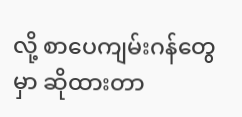လို့ စာပေကျမ်းဂန်တွေမှာ ဆိုထားတာ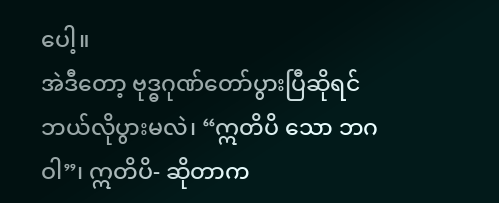ပေါ့။
အဲဒီတော့ ဗုဒ္ဓဂုဏ်တော်ပွားပြီဆိုရင် ဘယ်လိုပွားမလဲ၊ “ဣတိပိ သော ဘဂဝါ”၊ ဣတိပိ- ဆိုတာက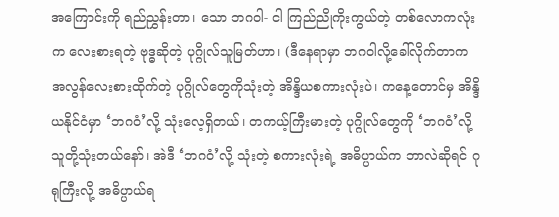အကြောင်းကို ရည်ညွှန်းတာ၊ သော ဘဂဝါ- ငါ ကြည်ညိုကိုးကွယ်တဲ့ တစ်လောကလုံးက လေးစားရတဲ့ ဗုဒ္ဓဆိုတဲ့ ပုဂ္ဂိုလ်သူမြတ်ဟာ၊ (ဒီနေရာမှာ ဘဂဝါလို့ခေါ်လိုက်တာက အလွန်လေးစားထိုက်တဲ့ ပုဂ္ဂိုလ်တွေကိုသုံးတဲ့ အိန္ဒိယစကားလုံးပဲ၊ ကနေ့တောင်မှ အိန္ဒိယနိုင်ငံမှာ ‘ဘဂဝံ’လို့ သုံးလေ့ရှိတယ်၊ တကယ့်ကြီးမားတဲ့ ပုဂ္ဂိုလ်တွေကို ‘ဘဂဝံ’လို့ သူတို့သုံးတယ်နော်၊ အဲဒီ ‘ဘဂဝံ’လို့ သုံးတဲ့ စကားလုံးရဲ့ အဓိပ္ပာယ်က ဘာလဲဆိုရင် ဂုရုကြီးလို့ အဓိပ္ပာယ်ရ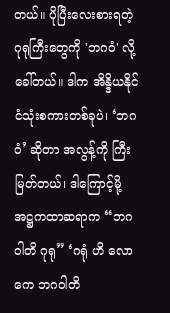တယ်။ ပိုပြီးလေးစားရတဲ့ ဂုရုကြီးတွေကို 'ဘဂဝံ' လို့ခေါ်တယ်။ ဒါက အိန္ဒိယနိုင်ငံသုံးစကားတစ်ခုပဲ၊ ‘ဘဂဝံ’ ဆိုတာ အလွန့်ကို ကြီးမြတ်တယ်၊ ဒါကြောင့်မို့ အဋ္ဌကထာဆရာက “ဘဂဝါတိ ဂုရု” ‘ဂရုံ ဟိ လောကေ ဘဂဝါတိ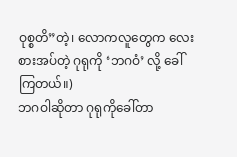ဝုစ္စတိ”တဲ့၊ လောကလူတွေက လေးစားအပ်တဲ့ ဂုရုကို ‘ဘဂဝံ’ လို့ ခေါ်ကြတယ်။)
ဘဂဝါဆိုတာ ဂုရုကိုခေါ်တာ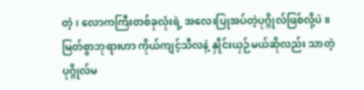တဲ့၊ လောကကြီးတစ်ခုလုံးရဲ့ အလေးပြုအပ်တဲ့ပုဂ္ဂိုလ်ဖြစ်လို့ပဲ။ မြတ်စွာဘုရားဟာ ကိုယ်ကျင့်သီလနဲ့ နှိုင်းယှဉ်မယ်ဆိုလည်း သာတဲ့ပုဂ္ဂိုလ်မ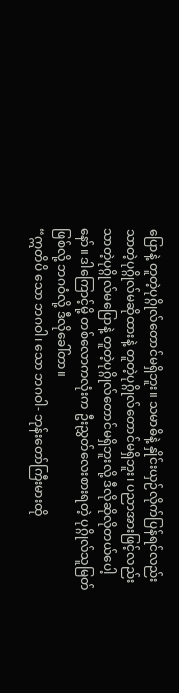ပြောနဲ့ တူတဲ့ပုဂ္ဂိုလ်တောင်မရှိဘူး။ သမာဓိနဲ့ နှိုင်းယှဉ်လိုက်ပြန်ရင်လည်း သာတဲ့ပုဂ္ဂိုလ်မဆိုထားနဲ့ တူတဲ့ပုဂ္ဂိုလ်တောင်မရှိဘူး၊ ပညာအားဖြင့်လည်း သာတဲ့ပုဂ္ဂိုလ်မပြောနဲ့ တူတဲ့ပုဂ္ဂိုလ်တောင်မရှိဘူးလို့ ဒီလိုဆိုလိုတယ်ပေါ့နော်။ ဒါကြောင့်မို့ တစ်လောကလုံးက ဦးညွှတ်လေးစားရတဲ့ ပုဂ္ဂိုလ်သူမြတ်ဖြစ်လို့ ဘဂဝံလို့ ဒီလိုခေါ်တာ။
“ဣတိပိ သော ဘဂဝါ၊ သော ဘဂဝါ- ဘုန်းတော်ကြီးမားထို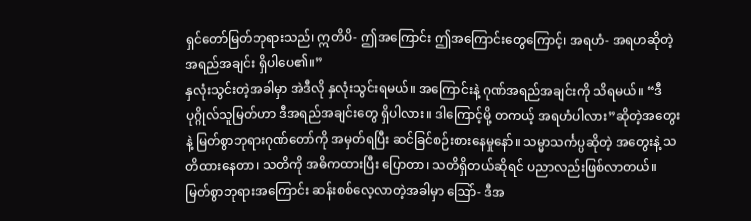ရှင်တော်မြတ်ဘုရားသည်၊ ဣတိပိ- ဤအကြောင်း ဤအကြောင်းတွေကြောင့်၊ အရဟံ- အရဟဆိုတဲ့ အရည်အချင်း ရှိပါပေ၏။”
နှလုံးသွင်းတဲ့အခါမှာ အဲဒီလို နှလုံးသွင်းရမယ်။ အကြောင်းနဲ့ ဂုဏ်အရည်အချင်းကို သိရမယ်။ “ဒီပုဂ္ဂိုလ်သူမြတ်ဟာ ဒီအရည်အချင်းတွေ ရှိပါလား။ ဒါကြောင့်မို့ တကယ့် အရဟံပါလား”ဆိုတဲ့အတွေးနဲ့ မြတ်စွာဘုရားဂုဏ်တော်ကို အမှတ်ရပြီး ဆင်ခြင်စဉ်းစားနေမှုနော်။ သမ္မာသင်္ကပ္ပဆိုတဲ့ အတွေးနဲ့ သတိထားနေတာ၊ သတိကို အဓိကထားပြီး ပြောတာ၊ သတိရှိတယ်ဆိုရင် ပညာလည်းဖြစ်လာတယ်။
မြတ်စွာဘုရားအကြောင်း ဆန်းစစ်လေ့လာတဲ့အခါမှာ ဩော်- ဒီအ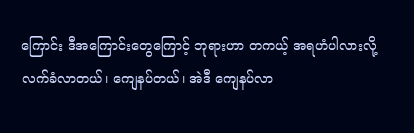ကြောင်း ဒီအကြောင်းတွေကြောင့် ဘုရားဟာ တကယ့် အရဟံပါလားလို့ လက်ခံလာတယ်၊ ကျေနပ်တယ်၊ အဲဒီ ကျေနပ်လာ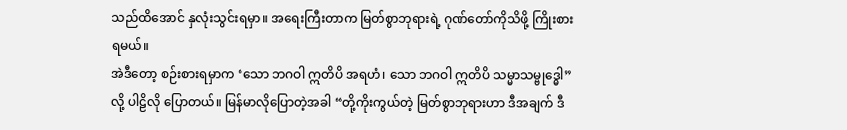သည်ထိအောင် နှလုံးသွင်းရမှာ။ အရေးကြီးတာက မြတ်စွာဘုရားရဲ့ ဂုဏ်တော်ကိုသိဖို့ ကြိုးစားရမယ်။
အဲဒီတော့ စဉ်းစားရမှာက ‘သော ဘဂဝါ ဣတိပိ အရဟံ၊ သော ဘဂဝါ ဣတိပိ သမ္မာသမ္ဗုဒ္ဓေါ” လို့ ပါဠိလို ပြောတယ်။ မြန်မာလိုပြောတဲ့အခါ “တို့ကိုးကွယ်တဲ့ မြတ်စွာဘုရားဟာ ဒီအချက် ဒီ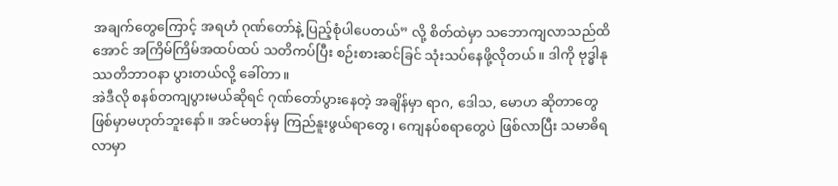အချက်တွေကြောင့် အရဟံ ဂုဏ်တော်နဲ့ ပြည့်စုံပါပေတယ်” လို့ စိတ်ထဲမှာ သဘောကျလာသည်ထိအောင် အကြိမ်ကြိမ်အထပ်ထပ် သတိကပ်ပြီး စဉ်းစားဆင်ခြင် သုံးသပ်နေဖို့လိုတယ်။ ဒါကို ဗုဒ္ဓါနုဿတိဘာဝနာ ပွားတယ်လို့ ခေါ်တာ။
အဲဒီလို စနစ်တကျပွားမယ်ဆိုရင် ဂုဏ်တော်ပွားနေတဲ့ အချိန်မှာ ရာဂ, ဒေါသ, မောဟ ဆိုတာတွေ ဖြစ်မှာမဟုတ်ဘူးနော်။ အင်မတန်မှ ကြည်နူးဖွယ်ရာတွေ၊ ကျေနပ်စရာတွေပဲ ဖြစ်လာပြီး သမာဓိရလာမှာ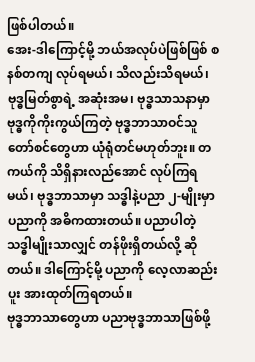ဖြစ်ပါတယ်။
အေး-ဒါကြောင့်မို့ ဘယ်အလုပ်ပဲဖြစ်ဖြစ် စနစ်တကျ လုပ်ရမယ်၊ သိလည်းသိရမယ်၊ ဗုဒ္ဓမြတ်စွာရဲ့ အဆုံးအမ၊ ဗုဒ္ဓသာသနာမှာ ဗုဒ္ဓကိုကိုးကွယ်ကြတဲ့ ဗုဒ္ဓဘာသာဝင်သူတော်စင်တွေဟာ ယုံရုံတင်မဟုတ်ဘူး။ တကယ်ကို သိရှိနားလည်အောင် လုပ်ကြရမယ်၊ ဗုဒ္ဓဘာသာမှာ သဒ္ဓါနဲ့ပညာ ၂-မျိုးမှာ ပညာကို အဓိကထားတယ်။ ပညာပါတဲ့ သဒ္ဓါမျိုးသာလျှင် တန်ဖိုးရှိတယ်လို့ ဆိုတယ်။ ဒါကြောင့်မို့ ပညာကို လေ့လာဆည်းပူး အားထုတ်ကြရတယ်။
ဗုဒ္ဓဘာသာတွေဟာ ပညာဗုဒ္ဓဘာသာဖြစ်ဖို့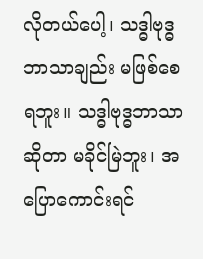လိုတယ်ပေါ့၊ သဒ္ဓါဗုဒ္ဓဘာသာချည်း မဖြစ်စေရဘူး။ သဒ္ဓါဗုဒ္ဓဘာသာဆိုတာ မခိုင်မြဲဘူး၊ အပြောကောင်းရင်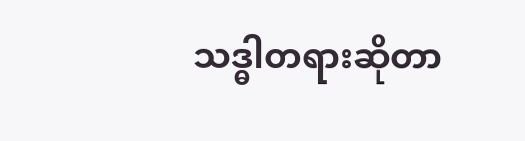သဒ္ဓါတရားဆိုတာ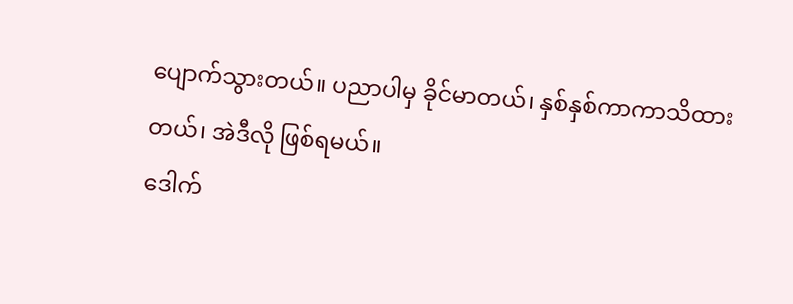ပျောက်သွားတယ်။ ပညာပါမှ ခိုင်မာတယ်၊ နှစ်နှစ်ကာကာသိထားတယ်၊ အဲဒီလို ဖြစ်ရမယ်။
ဒေါက်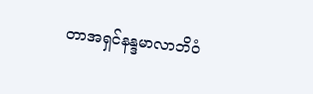တာအရှင်နန္ဒမာလာဘိဝံ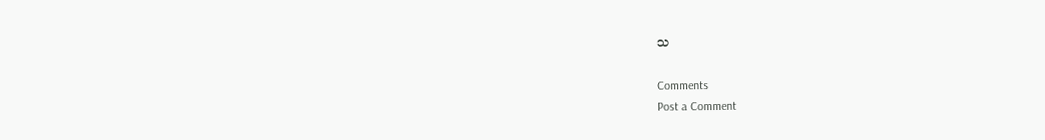သ

Comments
Post a Comment